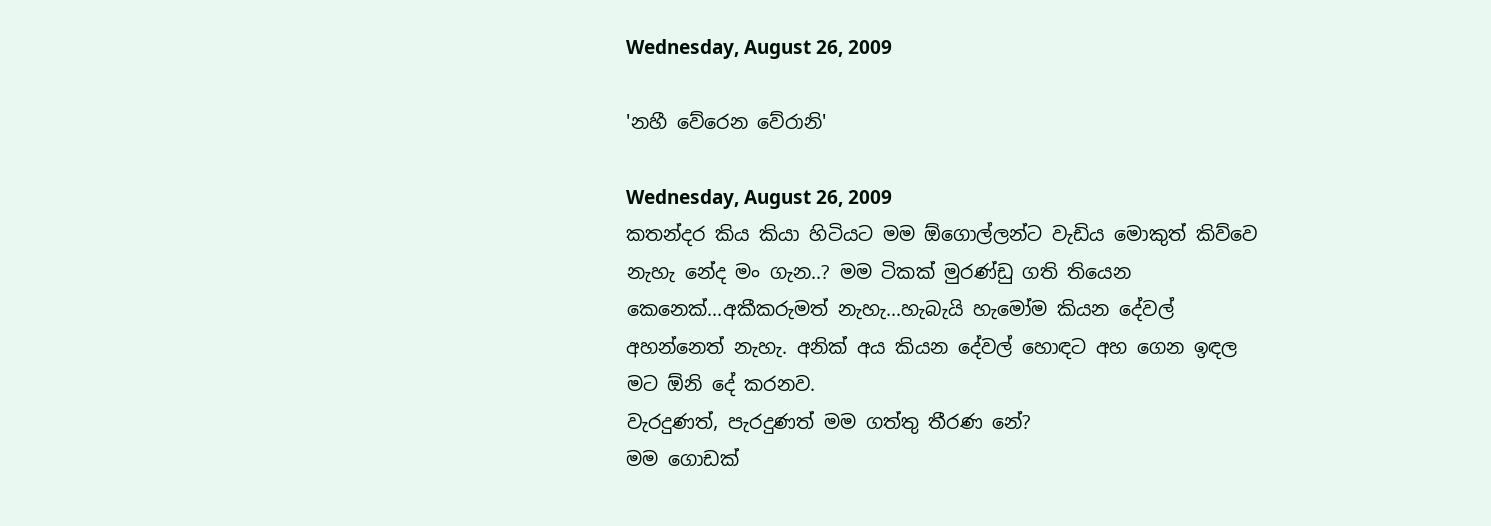Wednesday, August 26, 2009

'නහී වේරෙන වේරානි'

Wednesday, August 26, 2009
කතන්දර කිය කියා හිටියට මම ඕගොල්ලන්ට වැඩිය මොකුත් කිව්වෙ නැහැ නේද මං ගැන..? මම ටිකක් මුරණ්ඩු ගති තියෙන කෙනෙක්...අකීකරුමත් නැහැ...හැබැයි හැමෝම කියන දේවල් අහන්නෙත් නැහැ. අනික් අය කියන දේවල් හොඳට අහ ගෙන ඉඳල මට ඕනි දේ කරනව.
වැරදුණත්, පැරදුණත් මම ගත්තු තීරණ නේ?
මම ගොඩක්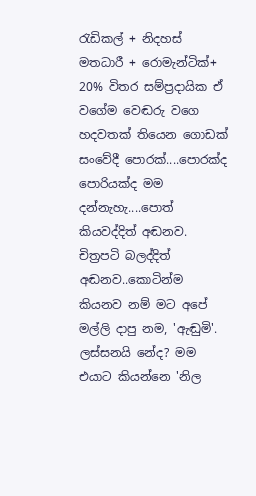රැඩිකල් + නිදහස් මතධාරී + රොමැන්ටික්+ 20% විතර සම්ප්‍රදායික ඒ වගේම වෙඬරු වගෙ හදවතක් තියෙන ගොඩක් සංවේදී පොරක්....පොරක්ද පොරියක්ද මම දන්නැහැ....පොත් කියවද්දිත් අඬනව. චිත්‍රපටි බලද්දිත් අඬනව..කොටින්ම කියනව නම් මට අපේ මල්ලි දාපු නම, 'ඇඬුමි'. ලස්සනයි නේද? මම එයාට කියන්නෙ 'නිල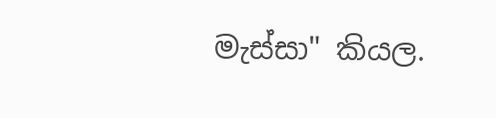මැස්සා" කියල.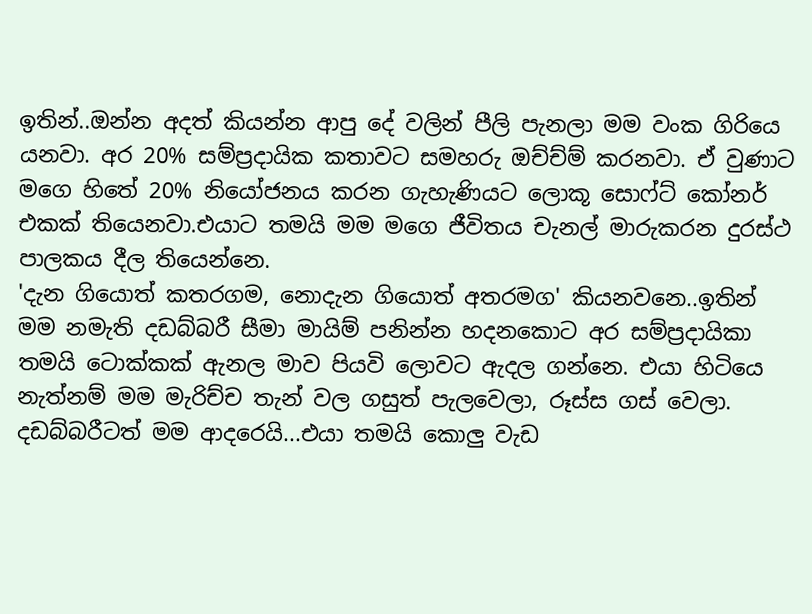ඉතින්..ඔන්න අදත් කියන්න ආපු දේ වලින් පීලි පැනලා මම වංක ගිරියෙ යනවා. අර 20% සම්ප්‍රදායික කතාවට සමහරු ඔච්ච්ම් කරනවා. ඒ වුණාට මගෙ හිතේ 20% නියෝජනය කරන ගැහැණියට ලොකූ සොෆ්ට් කෝනර් එකක් තියෙනවා.එයාට තමයි මම මගෙ ජීවිතය චැනල් මාරුකරන දුරස්ථ පාලකය දීල තියෙන්නෙ.
'දැන ගියොත් කතරගම, නොදැන ගියොත් අතරමග' කියනවනෙ..ඉතින් මම නමැති දඩබ්බරී සීමා මායිම් පනින්න හදනකොට අර සම්ප්‍රදායිකා තමයි ටොක්කක් ඇනල මාව පියවි ලොවට ඇදල ගන්නෙ. එයා හිටියෙ නැත්නම් මම මැරිච්ච තැන් වල ගසුත් පැලවෙලා, රූස්ස ගස් වෙලා. දඩබ්බරීටත් මම ආදරෙයි...එයා තමයි කොලු වැඩ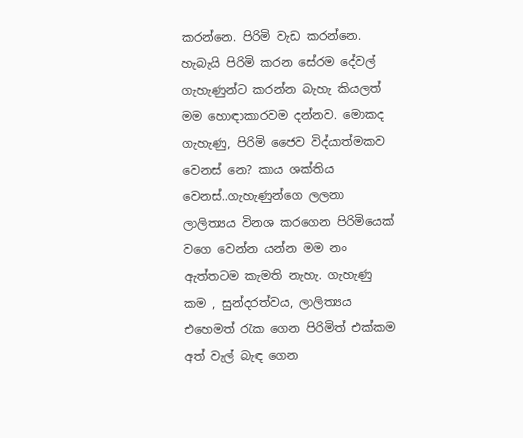කරන්නෙ. පිරිමි වැඩ කරන්නෙ. හැබැයි පිරිමි කරන සේරම දේවල් ගැහැණුන්ට කරන්න බැහැ කියලත් මම හොඳාකාරවම දන්නව. මොකද ගැහැණු, පිරිමි ජෛව විද්යාත්මකව වෙනස් නෙ? කාය ශක්තිය වෙනස්..ගැහැණුන්ගෙ ලලනා ලාලිත්‍යය විනශ කරගෙන පිරිමියෙක් වගෙ වෙන්න යන්න මම නං ඇත්තටම කැමති නැහැ. ගැහැණු කම , සුන්දරත්වය, ලාලිත්‍යය එහෙමත් රැක ගෙන පිරිමිත් එක්කම අත් වැල් බැඳ ගෙන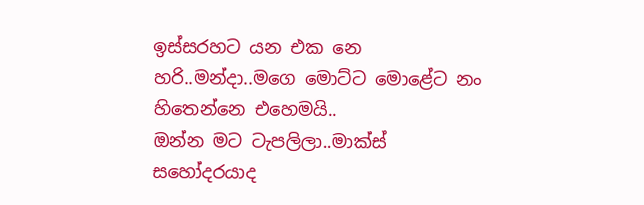ඉස්සරහට යන එක නෙ හරි..මන්දා..මගෙ මොට්ට මොළේට නං හිතෙන්නෙ එහෙමයි..
ඔන්න මට ටැපලිලා..මාක්ස් සහෝදරයාද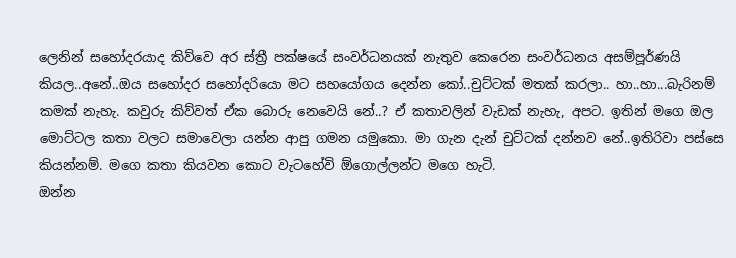ලෙනින් සහෝදරයාද කිව්වෙ අර ස්ත්‍රී පක්ෂයේ සංවර්ධනයක් නැතුව කෙරෙන සංවර්ධනය අසම්පූර්ණයි කියල..අනේ..ඔය සහෝදර සහෝදරියො මට සහයෝගය දෙන්න කෝ..චුට්ටක් මතක් කරලා.. හා..හා...බැරිනම් කමක් නැහැ. කවුරු කිව්වත් ඒක බොරු නෙවෙයි නේ..? ඒ කතාවලින් වැඩක් නැහැ, අපට. ඉතින් මගෙ ඔල මොට්ටල කතා වලට සමාවෙලා යන්න ආපු ගමන යමුකො. මා ගැන දැන් චුට්ටක් දන්නව නේ..ඉතිරිවා පස්සෙ කියන්නම්. මගෙ කතා කියවන කොට වැටහේවි ඕගොල්ලන්ට මගෙ හැටි.
ඔන්න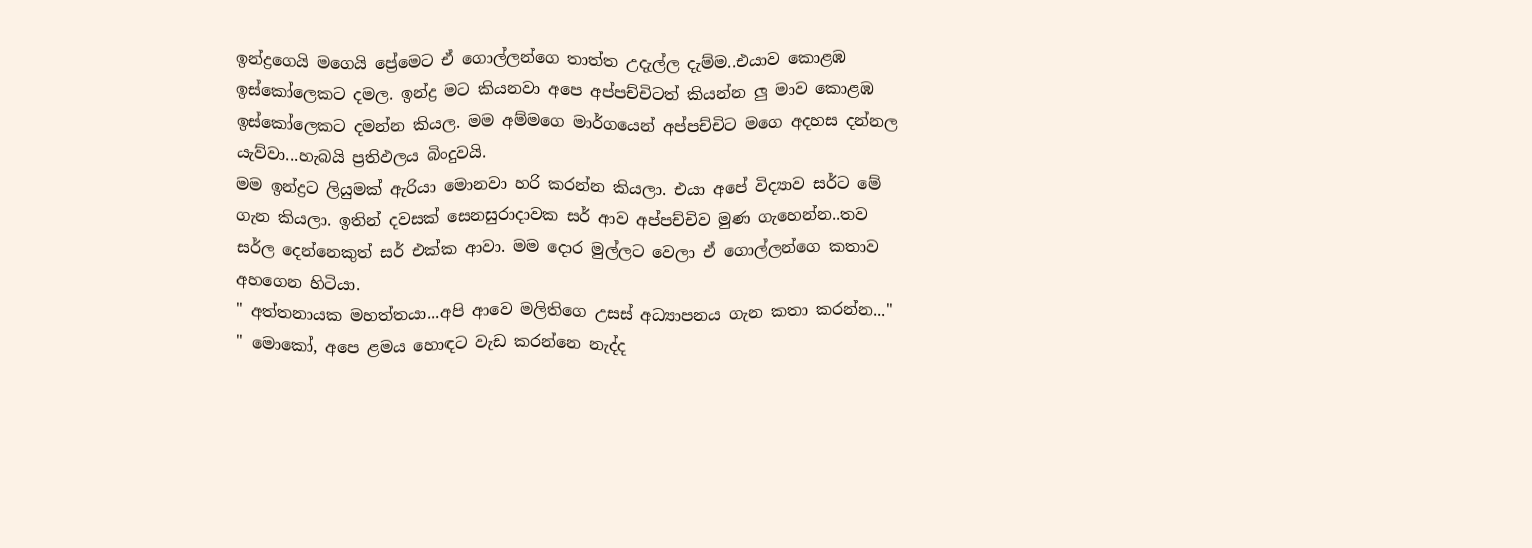ඉන්ද්‍රගෙයි මගෙයි ප්‍රේමෙට ඒ ගොල්ලන්ගෙ තාත්ත උදැල්ල දැම්ම..එයාව කොළඹ ඉස්කෝලෙකට දමල. ඉන්ද්‍ර මට කියනවා අපෙ අප්පච්චිටත් කියන්න ලු මාව කොළඹ ඉස්කෝලෙකට දමන්න කියල. මම අම්මගෙ මාර්ගයෙන් අප්පච්චිට මගෙ අදහස දන්නල යැව්වා...හැබයි ප්‍රතිඵලය බිංදුවයි.
මම ඉන්ද්‍රට ලියුමක් ඇරියා මොනවා හරි කරන්න කියලා. එයා අපේ විද්‍යාව සර්ට මේ ගැන කියලා. ඉතින් දවසක් සෙනසුරාදාවක සර් ආව අප්පච්චිව මුණ ගැහෙන්න..තව සර්ල දෙන්නෙකුත් සර් එක්ක ආවා. මම දොර මුල්ලට වෙලා ඒ ගොල්ලන්ගෙ කතාව අහගෙන හිටියා.
" අත්තනායක මහත්තයා...අපි ආවෙ මලිතිගෙ උසස් අධ්‍යාපනය ගැන කතා කරන්න..."
" මොකෝ, අපෙ ළමය හොඳට වැඩ කරන්නෙ නැද්ද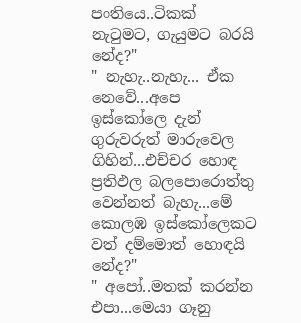පංතියෙ..ටිකක් නැටුමට, ගැයුමට බරයි නේද?"
" නැහැ..නැහැ... ඒක නෙවේ...අපෙ ඉස්කෝලෙ දැන් ගුරුවරුත් මාරුවෙල ගිහින්...එච්චර හොඳ ප්‍රතිඵල බලපොරොත්තු වෙන්නත් බැහැ...මේ කොලඹ ඉස්කෝලෙකට වත් දම්මොත් හොඳයි නේද?"
" අපෝ..මතක් කරන්න එපා...මෙයා ගෑනු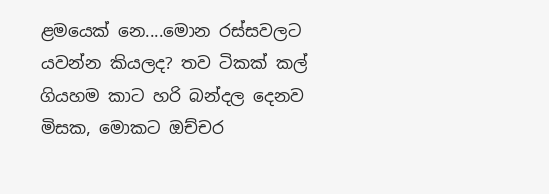ළමයෙක් නෙ....මොන රස්සවලට යවන්න කියලද? තව ටිකක් කල් ගියහම කාට හරි බන්දල දෙනව මිසක, මොකට ඔච්චර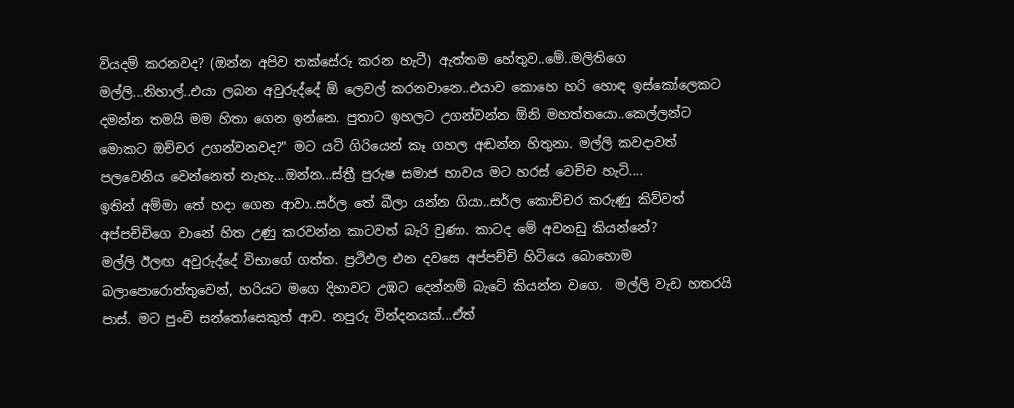වියදම් කරනවද? (ඔන්න අපිව තක්සේරු කරන හැටී) ඇත්තම හේතුව..මේ..මලිතිගෙ මල්ලි...නිහාල්..එයා ලබන අවුරුද්දේ ඕ ලෙවල් කරනවානෙ..එයාව කොහෙ හරි හොඳ ඉස්කෝලෙකට දමන්න තමයි මම හිතා ගෙන ඉන්නෙ. පුතාට ඉහලට උගන්වන්න ඕනි මහත්තයො..කෙල්ලන්ට මොකට ඔච්චර උගන්වනවද?" මට යටි ගිරියෙන් කෑ ගහල අඬන්න හිතුනා. මල්ලි කවදාවත් පලවෙනිය වෙන්නෙත් නැහැ...ඔන්න...ස්ත්‍රී පුරුෂ සමාජ භාවය මට හරස් වෙච්ච හැටි....
ඉතින් අම්මා තේ හදා ගෙන ආවා..සර්ල තේ බීලා යන්න ගියා..සර්ල කොච්චර කරුණු කිව්වත් අප්පච්චිගෙ වානේ හිත උණු කරවන්න කාටවත් බැරි වුණා. කාටද මේ අවනඩු කියන්නේ?
මල්ලි ඊලඟ අවුරුද්දේ විභාගේ ගත්ත. ප්‍රථිඵල එන දවසෙ අප්පච්චි හිටියෙ බොහොම බලාපොරොත්තුවෙන්, හරියට මගෙ දිහාවට උඹට දෙන්නම් බැටේ කියන්න වගෙ.  මල්ලි වැඩ හතරයි පාස්. මට පුංචි සන්තෝසෙකුත් ආව. නපුරු වින්දනයක්...ඒත්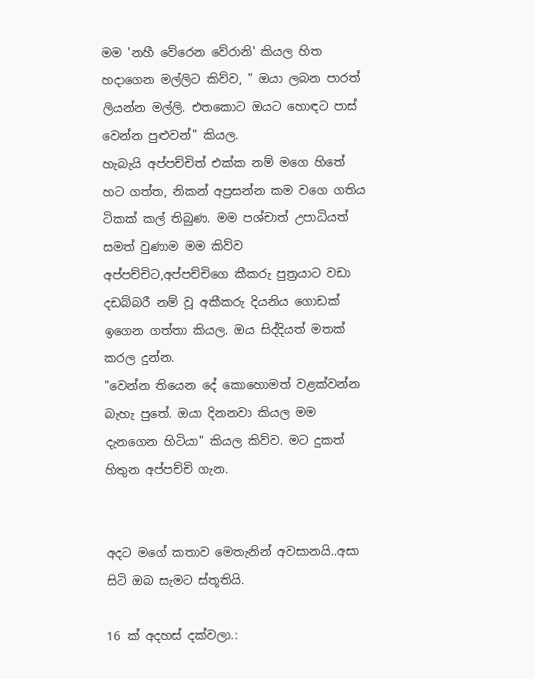මම 'නහී වේරෙන වේරානි' කියල හිත හදාගෙන මල්ලිට කිව්ව, " ඔයා ලබන පාරත් ලියන්න මල්ලි. එතකොට ඔයට හොඳට පාස් වෙන්න පුළුවන්" කියල.
හැබැයි අප්පච්චිත් එක්ක නම් මගෙ හිතේ හට ගත්ත, නිකන් අප්‍රසන්න කම වගෙ ගතිය ටිකක් කල් තිබුණ. මම පශ්චාත් උපාධියත් සමත් වුණාම මම කිව්ව අප්පච්චිට,අප්පච්චිගෙ කීකරු පුත්‍රයාට වඩා දඩබ්බරී නම් වූ අකීකරු දියනිය ගොඩක් ඉගෙන ගත්තා කියල. ඔය සිද්දියත් මතක් කරල දුන්න.
"වෙන්න තියෙන දේ කොහොමත් වළක්වන්න බැහැ පුතේ. ඔයා දිනනවා කියල මම දැනගෙන හිටියා" කියල කිව්ව. මට දුකත් හිතුන අප්පච්චි ගැන.


අදට මගේ කතාව මෙතැනින් අවසානයි..අසා සිටි ඔබ සැමට ස්තූතියි.

16 ක් අදහස් දක්වලා.: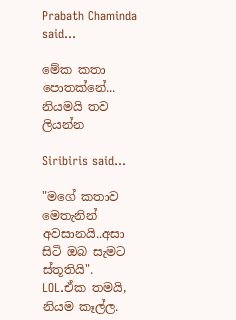Prabath Chaminda said...

මේක කතා පොතක්නේ... නියමයි තව ලියන්න

Siribiris said...

"මගේ කතාව මෙතැනින් අවසානයි..අසා සිටි ඔබ සැමට ස්තූතියි". LOL.ඒක තමයි, නියම කෑල්ල.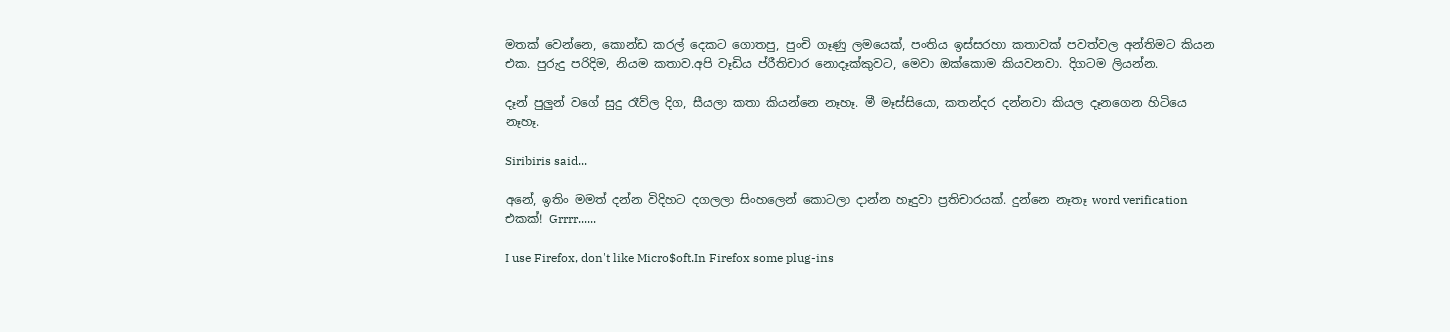මතක් වෙන්නෙ, කොන්ඩ කරල් දෙකට ගොතපු, පුංචි ගෑණු ලමයෙක්, පංතිය ඉස්සරහා කතාවක් පවත්වල අන්තිමට කියන එක. පුරුදු පරිදිම, නියම කතාව.අපි වෑඩිය ප්රීතිචාර නොදෑක්කුවට, මෙවා ඔක්කොම කියවනවා. දිගටම ලියන්න.

දෑන් පුලුන් වගේ සුදු රෑව්ල දිග, සීයලා කතා කියන්නෙ නෑහෑ. මී මෑස්සියො, කතන්දර දන්නවා කියල දෑනගෙන හිටියෙ නෑහෑ.

Siribiris said...

අනේ, ඉතිං මමත් දන්න විදිහට දගලලා සිංහලෙන් කොටලා දාන්න හෑදුවා ප්‍රතිචාරයක්. දුන්නෙ නෑතෑ word verification එකක්! Grrrr......

I use Firefox, don't like Micro$oft.In Firefox some plug-ins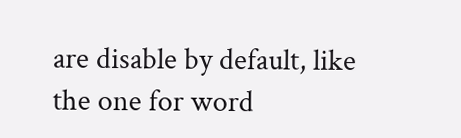are disable by default, like the one for word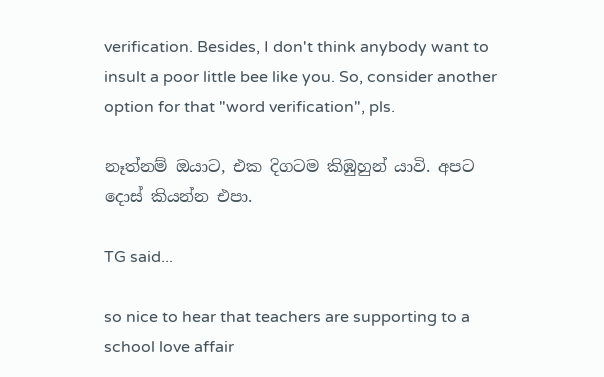verification. Besides, I don't think anybody want to insult a poor little bee like you. So, consider another option for that "word verification", pls.

නෑත්නම් ඔයාට, එක දිගටම කිඹුහුන් යාවි. අපට දොස් කියන්න එපා.

TG said...

so nice to hear that teachers are supporting to a school love affair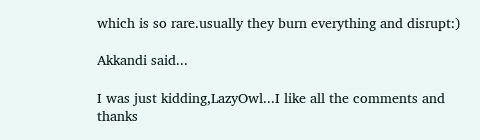which is so rare.usually they burn everything and disrupt:)

Akkandi said...

I was just kidding,LazyOwl...I like all the comments and thanks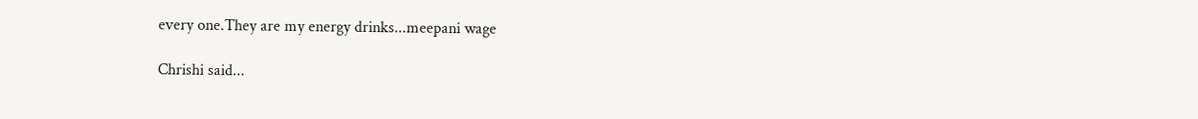every one.They are my energy drinks...meepani wage

Chrishi said...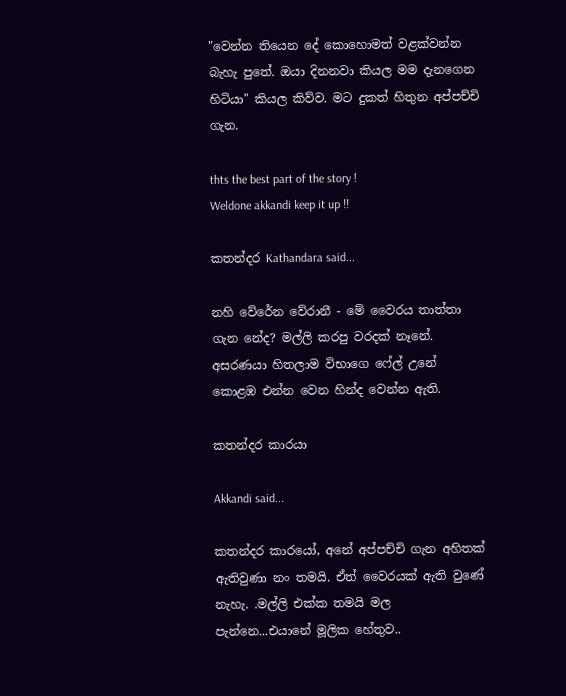"වෙන්න තියෙන දේ කොහොමත් වළක්වන්න බැහැ පුතේ. ඔයා දිනනවා කියල මම දැනගෙන හිටියා" කියල කිව්ව. මට දුකත් හිතුන අප්පච්චි ගැන.

thts the best part of the story !
Weldone akkandi keep it up !!

කතන්දර Kathandara said...

නහි වේරේන වේරානී - මේ වෛරය තාත්තා ගැන නේද? මල්ලි කරපු වරදක් නෑනේ. අසරණයා හිතලාම විභාගෙ ෆේල් උනේ කොළඹ එන්න වෙන හින්ද වෙන්න ඇති.

කතන්දර කාරයා

Akkandi said...

කතන්දර කාරයෝ, අනේ අප්පච්චි ගැන අහිතක් ඇතිවුණා නං තමයි. ඒත් වෛරයක් ඇති වුණේ නැහැ. .මල්ලි එක්ක තමයි මල පැන්නෙ...එයානේ මූලික හේතුව..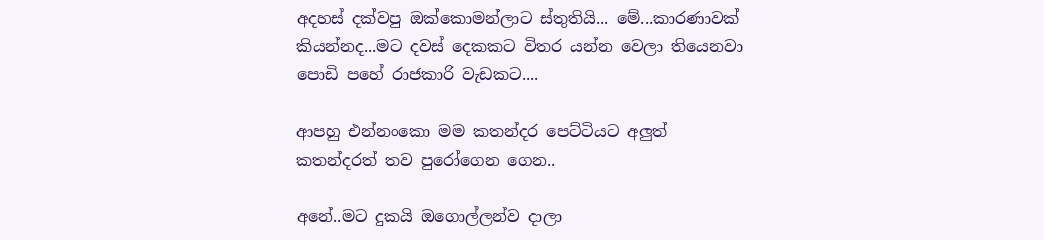අදහස් දක්වපු ඔක්කොමන්ලාට ස්තුතියි... මේ...කාරණාවක් කියන්නද...මට දවස් දෙකකට විතර යන්න වෙලා තියෙනවා පොඩි පහේ රාජකාරි වැඩකට....

ආපහු එන්නංකො මම කතන්දර පෙට්ටියට අලුත් කතන්දරත් තව පුරෝගෙන ගෙන..

අනේ..මට දුකයි ඔගොල්ලන්ව දාලා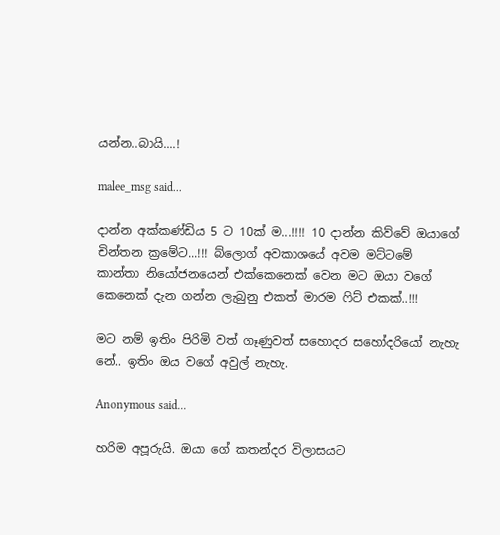යන්න..බායි....!

malee_msg said...

දාන්න අක්කණ්ඩිය 5 ට 10ක් ම...!!!! 10 දාන්න කිව්වේ ඔයාගේ චින්තන ‍ක්‍රමේට...!!! බ්ලොග් අවකාශයේ අවම මට්ටමේ කාන්තා ‍නියෝජනයෙන් එක්කෙනෙක් වෙන මට ඔයා වගේ කෙනෙක් දැන ගන්න ලැබුනු එකත් මාරම ෆිට් එකක්..!!!

මට නම් ඉතිං පිරිමි වත් ගෑණුවත් සහොදර සහෝදරියෝ නැහැ නේ.. ඉතිං ඔය වගේ අවුල් නැහැ.

Anonymous said...

හරිම අපූරුයි. ඔයා ගේ කතන්දර විලාසයට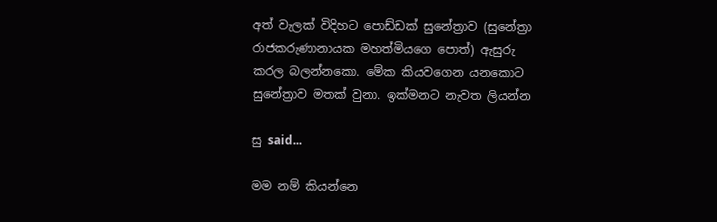අත් වැලක් විදිහට පොඩ්ඩක් සුනේත්‍රාව (සුනේත්‍රා රාජකරුණානායක මහත්මියගෙ පොත්) ඇසුරු කරල බලන්නකො. මේක කියවගෙන යනකොට සුනේත්‍රාව මතක් වුනා. ඉක්මනට නැවත ලියන්න

සු said...

මම නම් කියන්නෙ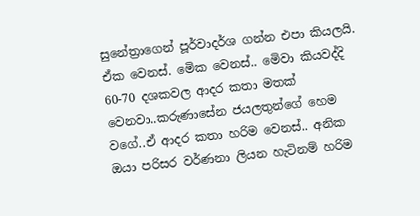සුනේත්‍රාගෙන් පූර්වාදර්ශ ගන්න එපා කියලයි. ඒක වෙනස්. මෙික වෙනස්.. මෙිවා කියවද්දි 60-70 දශකවල ආදර කතා මතක් වෙනවා..කරුණාසේන ජයලතුන්ගේ හෙම වගේ..ඒ ආදර කතා හරිම වෙනස්.. අනික ඔයා පරිසර වර්ණනා ලියන හැටිනම් හරිම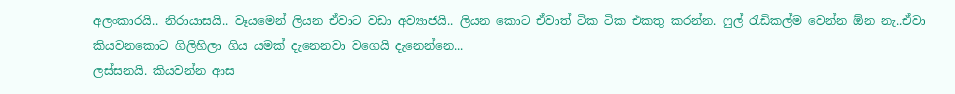අලංකාරයි.. නිරායාසයි.. වෑයමෙන් ලියන ඒවාට වඩා අව්‍යාජයි.. ලියන කොට ඒවාත් ටික ටික එකතු කරන්න. ෆුල් රැඩිකල්ම වෙන්න ඕන නැ..ඒවා කියවනකොට ගිලිහිලා ගිය යමක් දැනෙනවා වගෙයි දැනෙන්නෙ...
ලස්සනයි. කියවන්න ආස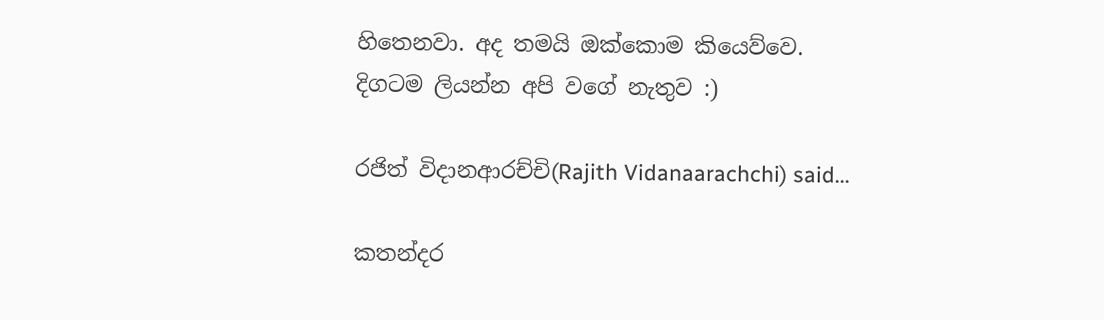හිතෙනවා. අද තමයි ඔක්කොම කියෙව්වෙ.
දිගටම ලියන්න අපි වගේ නැතුව :)

රජිත් විදානආරච්චි(Rajith Vidanaarachchi) said...

කතන්දර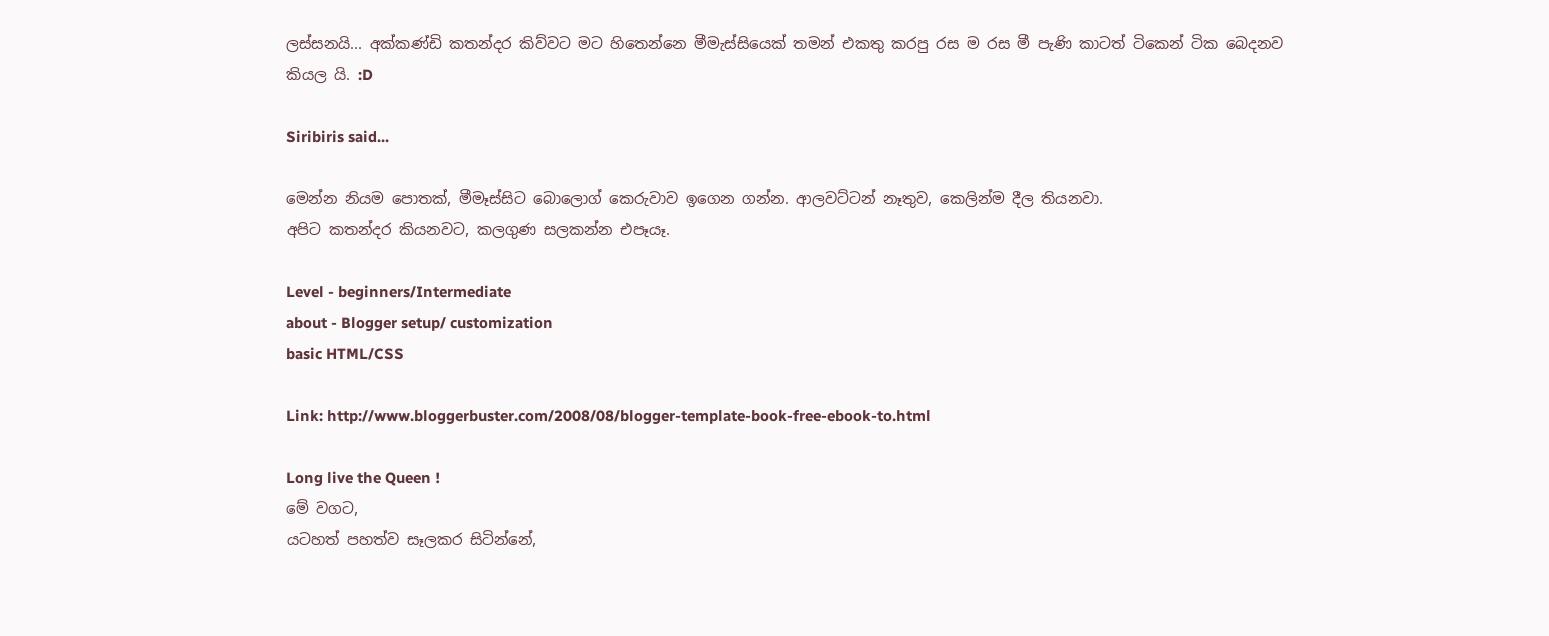ලස්සනයි... අක්කණ්ඩි කතන්දර කිව්වට මට හිතෙන්නෙ මීමැස්සියෙක් තමන් එකතු කරපු රස ම රස මී පැණි කාටත් ටිකෙන් ටික බෙදනව කියල යි. :D

Siribiris said...

මෙන්න නියම පොතක්, මීමෑස්සිට බොලොග් කෙරුවාව ඉගෙන ගන්න. ආලවට්ටන් නෑතුව, කෙලින්ම දීල තියනවා.
අපිට කතන්දර කියනවට, කලගුණ සලකන්න එපෑයෑ.

Level - beginners/Intermediate
about - Blogger setup/ customization
basic HTML/CSS

Link: http://www.bloggerbuster.com/2008/08/blogger-template-book-free-ebook-to.html

Long live the Queen !
මේ වගට,
යටහත් පහත්ව සෑලකර සිටින්නේ,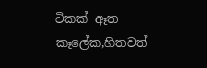ටිකක් ඈත කෑලේක,හිතවත්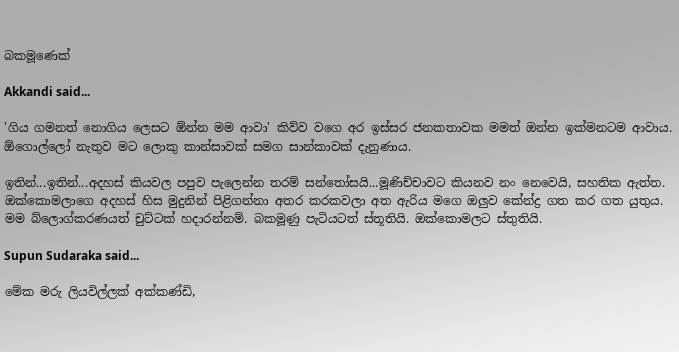බකමූණෙක්

Akkandi said...

'ගිය ගමනත් නොගිය ලෙසට ඕන්න මම ආවා' කිව්ව වගෙ අර ඉස්සර ජනකතාවක මමත් ඔන්න ඉක්මනටම ආවාය. ඕගොල්ලෝ නැතුව මට ලොකු කාන්සාවක් සමග සාන්කාවක් දැනුණාය.

ඉතින්...ඉතින්...අදහස් කියවල පපුව පැලෙන්න තරම් සන්තෝසයි...මූණිච්චාවට කියනව නං නෙවෙයි, සහතික ඇත්ත.
ඔක්කොමලාගෙ අදහස් හිස මුදුනින් පිළිගන්නා අතර කරකවලා අත ඇරිය මගෙ ඔලුව කේන්ද්‍ර ගත කර ගත යුතුය.
මම බ්ලොග්කරණයත් චුට්ටක් හදාරන්නම්. බකමූණු පැටියටත් ස්තූතියි. ඔක්කොමලට ස්තුතියි.

Supun Sudaraka said...

මේක මරු ලියවිල්ලක් අක්කණ්ඩි,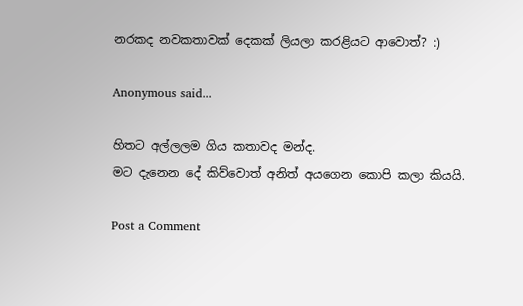නරකද නවකතාවක් දෙකක් ලියලා කරළියට ආවොත්? :)

Anonymous said...

හිතට අල්ලලම ගිය කතාවද මන්ද.
මට දැනෙන දේ කිව්වොත් අනිත් අයගෙන කොපි කලා කියයි.

Post a Comment